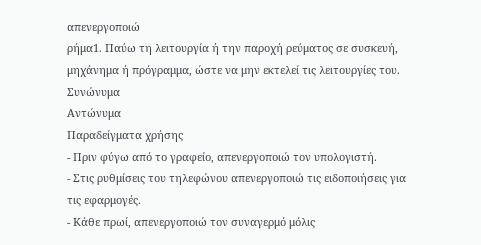απενεργοποιώ
ρήμα1. Παύω τη λειτουργία ή την παροχή ρεύματος σε συσκευή, μηχάνημα ή πρόγραμμα, ώστε να μην εκτελεί τις λειτουργίες του.
Συνώνυμα
Αντώνυμα
Παραδείγματα χρήσης
- Πριν φύγω από το γραφείο, απενεργοποιώ τον υπολογιστή.
- Στις ρυθμίσεις του τηλεφώνου απενεργοποιώ τις ειδοποιήσεις για τις εφαρμογές.
- Κάθε πρωί, απενεργοποιώ τον συναγερμό μόλις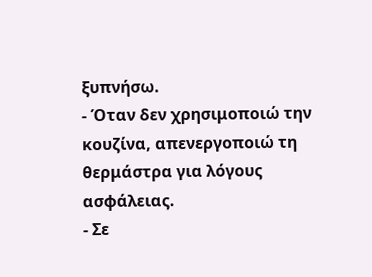ξυπνήσω.
- Όταν δεν χρησιμοποιώ την κουζίνα, απενεργοποιώ τη θερμάστρα για λόγους ασφάλειας.
- Σε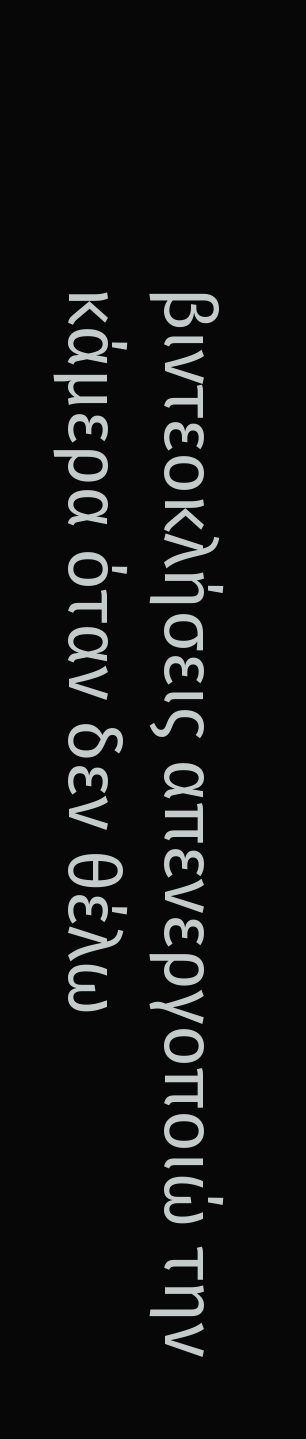βιντεοκλήσεις απενεργοποιώ την κάμερα όταν δεν θέλω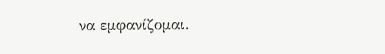να εμφανίζομαι.